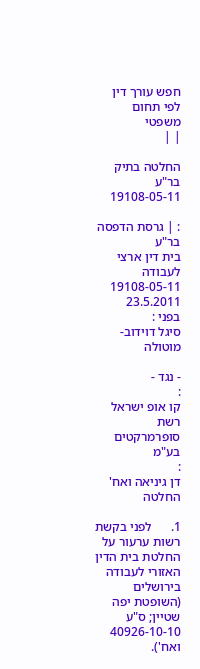חפש עורך דין לפי תחום משפטי
| |

החלטה בתיק בר"ע 19108-05-11

: | גרסת הדפסה
בר"ע
בית דין ארצי לעבודה
19108-05-11
23.5.2011
בפני :
סיגל דוידוב-מוטולה

- נגד -
:
קו אופ ישראל רשת סופרמרקטים בע"מ
:
דן גיניאה ואח'
החלטה

1.      לפני בקשת רשות ערעור על החלטת בית הדין האזורי לעבודה בירושלים (השופטת יפה שטיין; ס"ע 40926-10-10 ואח').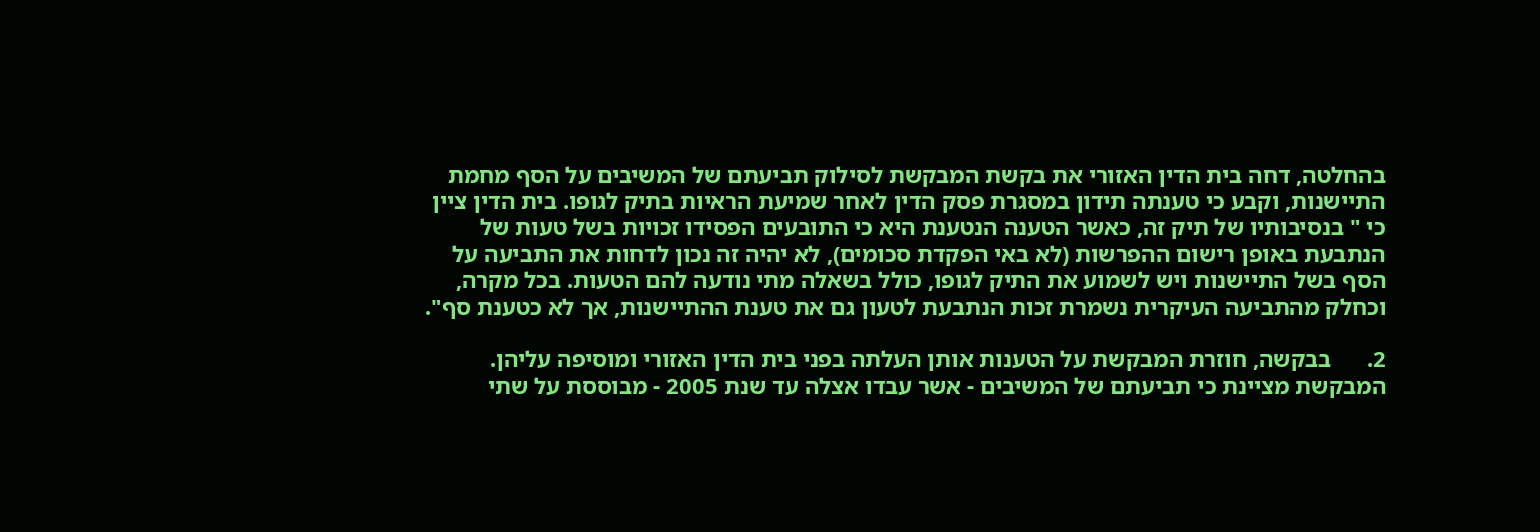בהחלטה, דחה בית הדין האזורי את בקשת המבקשת לסילוק תביעתם של המשיבים על הסף מחמת התיישנות, וקבע כי טענתה תידון במסגרת פסק הדין לאחר שמיעת הראיות בתיק לגופו. בית הדין ציין כי " בנסיבותיו של תיק זה, כאשר הטענה הנטענת היא כי התובעים הפסידו זכויות בשל טעות של הנתבעת באופן רישום ההפרשות (לא באי הפקדת סכומים), לא יהיה זה נכון לדחות את התביעה על הסף בשל התיישנות ויש לשמוע את התיק לגופו, כולל בשאלה מתי נודעה להם הטעות. בכל מקרה, וכחלק מהתביעה העיקרית נשמרת זכות הנתבעת לטעון גם את טענת ההתיישנות, אך לא כטענת סף".

2.      בבקשה, חוזרת המבקשת על הטענות אותן העלתה בפני בית הדין האזורי ומוסיפה עליהן. המבקשת מציינת כי תביעתם של המשיבים - אשר עבדו אצלה עד שנת 2005 - מבוססת על שתי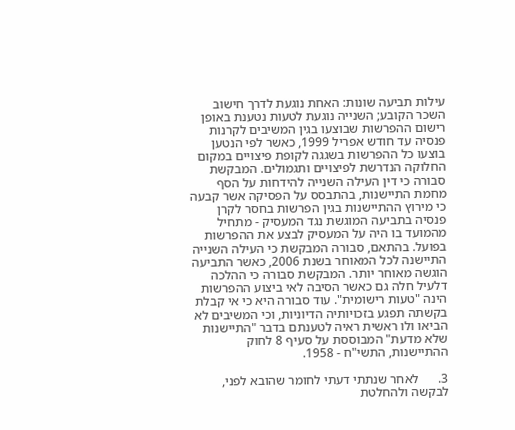עילות תביעה שונות: האחת נוגעת לדרך חישוב השכר הקובע; השנייה נוגעת לטעות נטענת באופן רישום ההפרשות שבוצעו בגין המשיבים לקרנות פנסיה עד חודש אפריל 1999, כאשר לפי הנטען בוצעו כל ההפרשות בשגגה לקופת פיצויים במקום החלוקה הנדרשת לפיצויים ותגמולים. המבקשת סבורה כי דין העילה השנייה להידחות על הסף מחמת התיישנות, בהתבסס על הפסיקה אשר קבעה כי מירוץ ההתיישנות בגין הפרשות בחסר לקרן פנסיה בתביעה המוגשת נגד המעסיק - מתחיל מהמועד בו היה על המעסיק לבצע את ההפרשות בפועל. בהתאם, סבורה המבקשת כי העילה השנייה התיישנה לכל המאוחר בשנת 2006, כאשר התביעה הוגשה מאוחר יותר. המבקשת סבורה כי ההלכה דלעיל חלה גם כאשר הסיבה לאי ביצוע ההפרשות הינה "טעות רישומית". עוד סבורה היא כי אי קבלת בקשתה תפגע בזכויותיה הדיוניות, וכי המשיבים לא הביאו ולו ראשית ראיה לטענתם בדבר "התיישנות שלא מדעת" המבוססת על סעיף 8 לחוק ההתיישנות, התשי"ח - 1958.

3.      לאחר שנתתי דעתי לחומר שהובא לפני, לבקשה ולהחלטת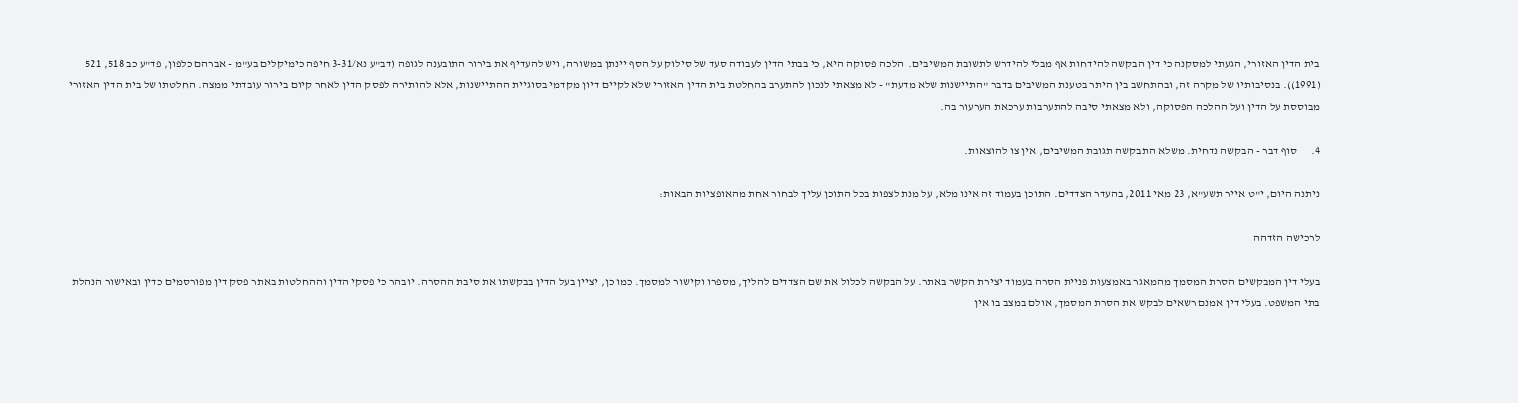בית הדין האזורי, הגעתי למסקנה כי דין הבקשה להידחות אף מבלי להידרש לתשובת המשיבים.  הלכה פסוקה היא, כי בבתי הדין לעבודה סעד של סילוק על הסף יינתן במשורה, ויש להעדיף את בירור התובענה לגופה (דב"ע נא/3-31 חיפה כימיקלים בע"מ - אברהם כלפון, פד"ע כב 518, 521 (1991)). בנסיבותיו של מקרה זה, ובהתחשב בין היתר בטענת המשיבים בדבר "התיישנות שלא מדעת" - לא מצאתי לנכון להתערב בהחלטת בית הדין האזורי שלא לקיים דיון מקדמי בסוגיית ההתיישנות, אלא להותירה לפסק הדין לאחר קיום בירור עובדתי ממצה. החלטתו של בית הדין האזורי מבוססת על הדין ועל ההלכה הפסוקה, ולא מצאתי סיבה להתערבות ערכאת הערעור בה.

4.      סוף דבר - הבקשה נדחית. משלא התבקשה תגובת המשיבים, אין צו להוצאות.

ניתנה היום, י"ט אייר תשע"א, 23 מאי 2011, בהעדר הצדדים. התוכן בעמוד זה אינו מלא, על מנת לצפות בכל התוכן עליך לבחור אחת מהאופציות הבאות:

לרכישה הזדהה

בעלי דין המבקשים הסרת המסמך מהמאגר באמצעות פניית הסרה בעמוד יצירת הקשר באתר. על הבקשה לכלול את שם הצדדים להליך, מספרו וקישור למסמך. כמו כן, יציין בעל הדין בבקשתו את סיבת ההסרה. יובהר כי פסקי הדין וההחלטות באתר פסק דין מפורסמים כדין ובאישור הנהלת בתי המשפט. בעלי דין אמנם רשאים לבקש את הסרת המסמך, אולם במצב בו אין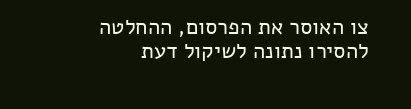צו האוסר את הפרסום, ההחלטה להסירו נתונה לשיקול דעת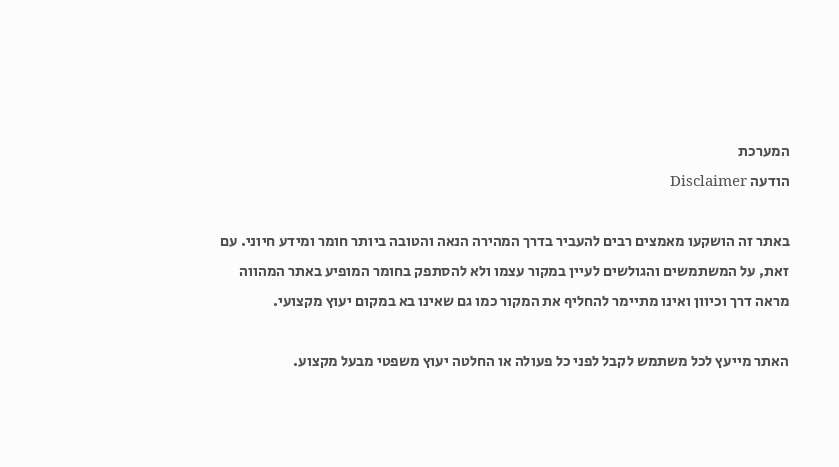המערכת
הודעה Disclaimer

באתר זה הושקעו מאמצים רבים להעביר בדרך המהירה הנאה והטובה ביותר חומר ומידע חיוני. עם זאת, על המשתמשים והגולשים לעיין במקור עצמו ולא להסתפק בחומר המופיע באתר המהווה מראה דרך וכיוון ואינו מתיימר להחליף את המקור כמו גם שאינו בא במקום יעוץ מקצועי.

האתר מייעץ לכל משתמש לקבל לפני כל פעולה או החלטה יעוץ משפטי מבעל מקצוע.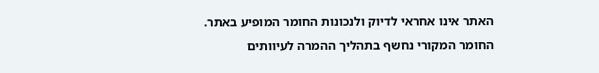האתר אינו אחראי לדיוק ולנכונות החומר המופיע באתר. החומר המקורי נחשף בתהליך ההמרה לעיוותים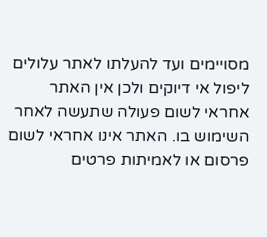מסויימים ועד להעלתו לאתר עלולים ליפול אי דיוקים ולכן אין האתר אחראי לשום פעולה שתעשה לאחר השימוש בו. האתר אינו אחראי לשום פרסום או לאמיתות פרטים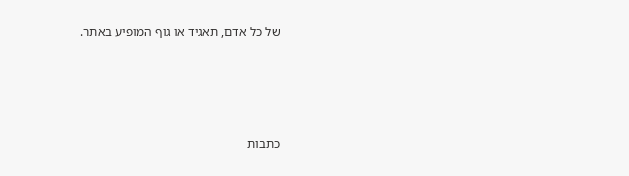של כל אדם, תאגיד או גוף המופיע באתר.




כתבות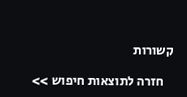קשורות

    חזרה לתוצאות חיפוש >>